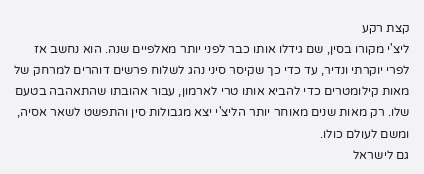קצת רקע
ליצ'י מקורו בסין, שם גידלו אותו כבר לפני יותר מאלפיים שנה. הוא נחשב אז לפרי יוקרתי ונדיר, עד כדי כך שקיסר סיני נהג לשלוח פרשים דוהרים למרחק של מאות קילומטרים כדי להביא אותו טרי לארמון, עבור אהובתו שהתאהבה בטעם שלו. רק מאות שנים מאוחר יותר הליצ'י יצא מגבולות סין והתפשט לשאר אסיה, ומשם לעולם כולו.
גם לישראל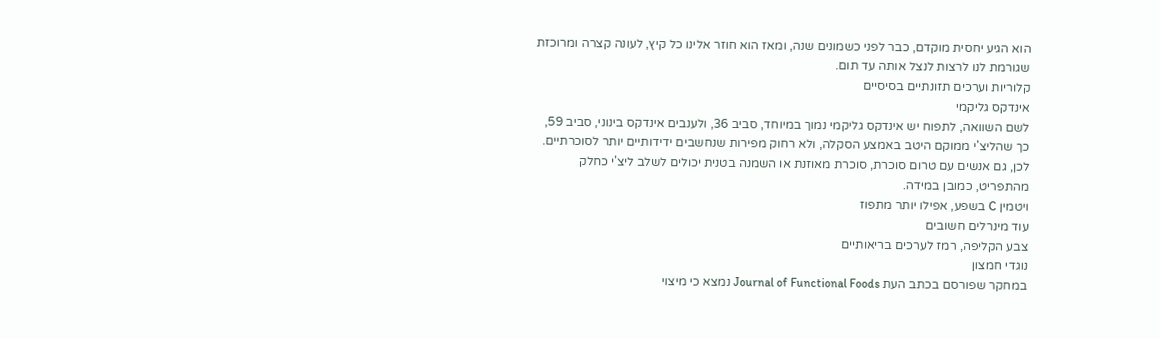הוא הגיע יחסית מוקדם, כבר לפני כשמונים שנה, ומאז הוא חוזר אלינו כל קיץ, לעונה קצרה ומרוכזת שגורמת לנו לרצות לנצל אותה עד תום.
קלוריות וערכים תזונתיים בסיסיים
אינדקס גליקמי
לשם השוואה, לתפוח יש אינדקס גליקמי נמוך במיוחד, סביב 36, ולענבים אינדקס בינוני, סביב 59, כך שהליצ'י ממוקם היטב באמצע הסקלה, ולא רחוק מפירות שנחשבים ידידותיים יותר לסוכרתיים. לכן, גם אנשים עם טרום סוכרת, סוכרת מאוזנת או השמנה בטנית יכולים לשלב ליצ'י כחלק מהתפריט, כמובן במידה.
ויטמין C בשפע, אפילו יותר מתפוז
עוד מינרלים חשובים
צבע הקליפה, רמז לערכים בריאותיים
נוגדי חמצון
במחקר שפורסם בכתב העת Journal of Functional Foods נמצא כי מיצוי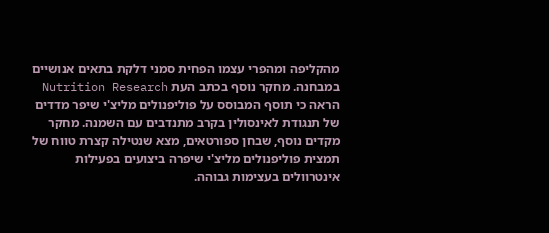מהקליפה ומהפרי עצמו הפחית סמני דלקת בתאים אנושיים במבחנה. מחקר נוסף בכתב העת Nutrition Research הראה כי תוסף המבוסס על פוליפנולים מליצ'י שיפר מדדים של תנגודת לאינסולין בקרב מתנדבים עם השמנה. מחקר מקדים נוסף, שבחן ספורטאים, מצא שנטילה קצרת טווח של תמצית פוליפנולים מליצ'י שיפרה ביצועים בפעילות אינטרוולים בעצימות גבוהה.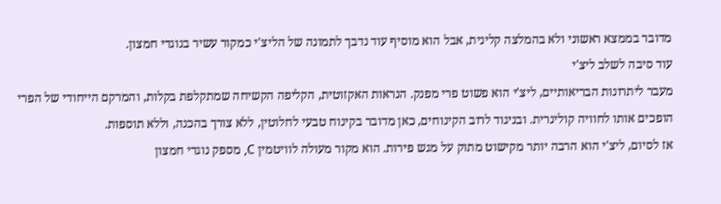מדובר בממצא ראשוני ולא בהמלצה קלינית, אבל הוא מוסיף עוד נדבך לתמונה של הליצ'י כמקור עשיר בנוגדי חמצון.
עוד סיבה לשלב ליצ'י
מעבר ליתרונות הבריאותיים, ליצ'י הוא פשוט פרי מפנק. הנראות האקזוטית, הקליפה הקשיחה שמתקלפת בקלות, והמרקם הייחודי של הפרי הופכים אותו לחוויה קולינרית. ובניגוד לרוב הקינוחים, כאן מדובר בקינוח טבעי לחלוטין, ללא צורך בהכנה, וללא תוספות.
אז לסיום, ליצ'י הוא הרבה יותר מקישוט מתוק על מגש פירות. הוא מקור מעולה לוויטמין C, מספק נוגדי חמצון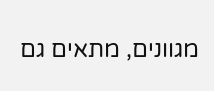מגוונים, מתאים גם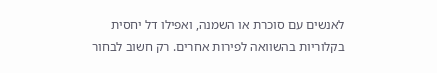לאנשים עם סוכרת או השמנה, ואפילו דל יחסית בקלוריות בהשוואה לפירות אחרים. רק חשוב לבחור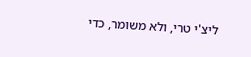ליצ'י טרי, ולא משומר, כדי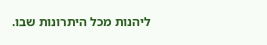ליהנות מכל היתרונות שבו.